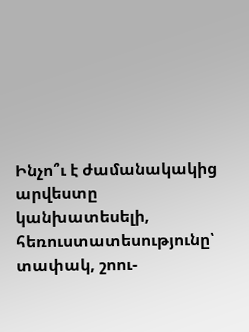Ինչո՞ւ է ժամանակակից արվեստը կանխատեսելի, հեռուստատեսությունը՝ տափակ, շոու-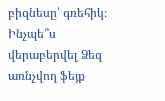բիզնեսը՝ գռեհիկ։ Ինչպե՞ս վերաբերվել Ձեզ առնչվող ֆեյք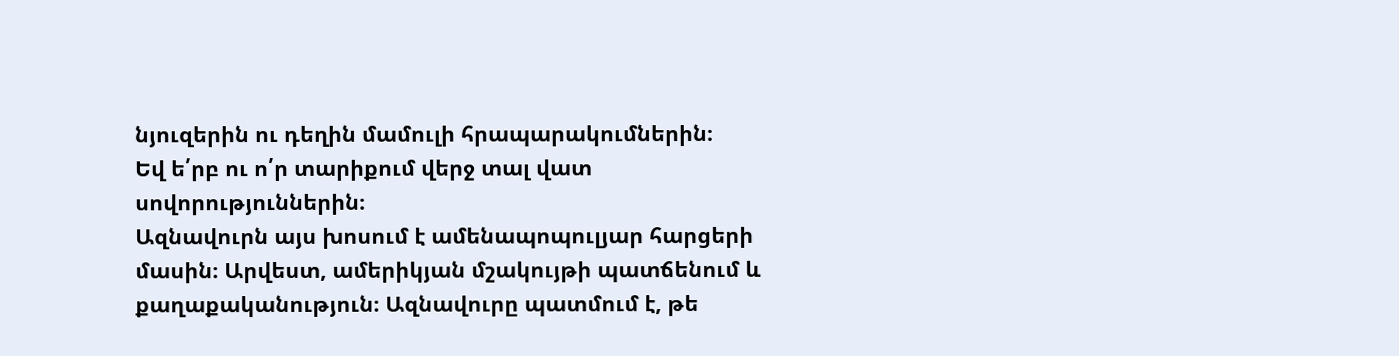նյուզերին ու դեղին մամուլի հրապարակումներին։
Եվ ե՛րբ ու ո՛ր տարիքում վերջ տալ վատ սովորություններին։
Ազնավուրն այս խոսում է ամենապոպուլյար հարցերի մասին։ Արվեստ, ամերիկյան մշակույթի պատճենում և քաղաքականություն։ Ազնավուրը պատմում է, թե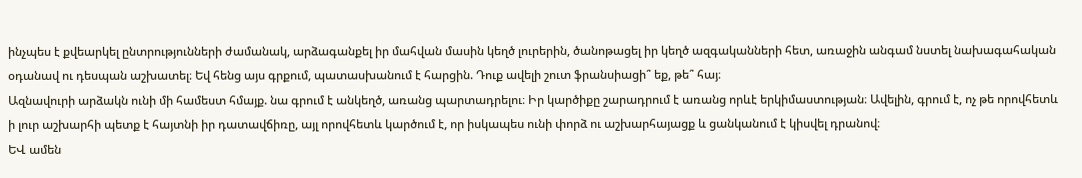ինչպես է քվեարկել ընտրությունների ժամանակ, արձագանքել իր մահվան մասին կեղծ լուրերին, ծանոթացել իր կեղծ ազգականների հետ, առաջին անգամ նստել նախագահական օդանավ ու դեսպան աշխատել։ Եվ հենց այս գրքում, պատասխանում է հարցին. Դուք ավելի շուտ ֆրանսիացի՞ եք, թե՞ հայ։
Ազնավուրի արձակն ունի մի համեստ հմայք. նա գրում է անկեղծ, առանց պարտադրելու։ Իր կարծիքը շարադրում է առանց որևէ երկիմաստության։ Ավելին, գրում է, ոչ թե որովհետև ի լուր աշխարհի պետք է հայտնի իր դատավճիռը, այլ որովհետև կարծում է, որ իսկապես ունի փորձ ու աշխարհայացք և ցանկանում է կիսվել դրանով։
ԵՎ ամեն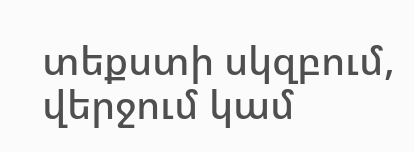տեքստի սկզբում, վերջում կամ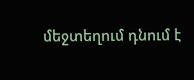մեջտեղում դնում է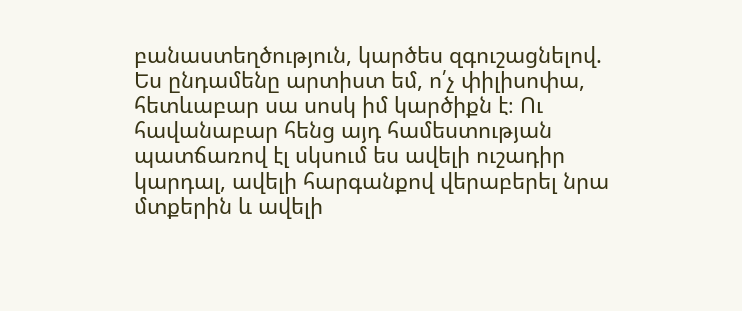բանաստեղծություն, կարծես զգուշացնելով. Ես ընդամենը արտիստ եմ, ո՛չ փիլիսոփա, հետևաբար սա սոսկ իմ կարծիքն է։ Ու հավանաբար հենց այդ համեստության պատճառով էլ սկսում ես ավելի ուշադիր կարդալ, ավելի հարգանքով վերաբերել նրա մտքերին և ավելի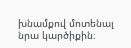խնամքով մոտենալ նրա կարծիքին։